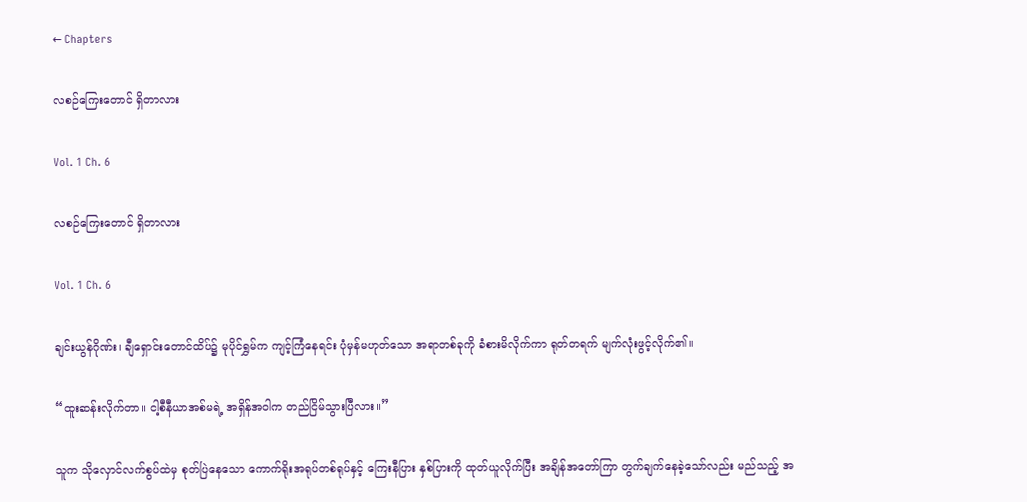← Chapters

လစဉ်ကြေးတောင် ရှိတာလား

Vol. 1 Ch. 6

လစဉ်ကြေးတောင် ရှိတာလား

Vol. 1 Ch. 6

ချင်းယွန်ဂိုဏ်း၊ ချီရှောင်းတောင်ထိပ်၌ မုပိုင်ရွှမ်က ကျင့်ကြံနေရင်း ပုံမှန်မဟုတ်သော အရာတစ်ခုကို ခံစားမိလိုက်ကာ ရုတ်တရက် မျက်လုံးဖွင့်လိုက်၏။

“ထူးဆန်းလိုက်တာ။ ငါ့စီနီယာအစ်မရဲ့ အရှိန်အဝါက တည်ငြိမ်သွားပြီလား။”

သူက သိုလှောင်လက်စွပ်ထဲမှ စုတ်ပြဲနေသော ကောက်ရိုးအရုပ်တစ်ရုပ်နှင့် ကြေးနီပြား နှစ်ပြားကို ထုတ်ယူလိုက်ပြီး အချိန်အတော်ကြာ တွက်ချက်နေခဲ့သော်လည်း မည်သည့် အ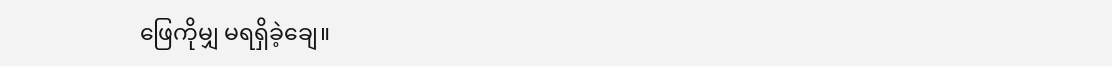ဖြေကိုမျှ မရရှိခဲ့ချေ။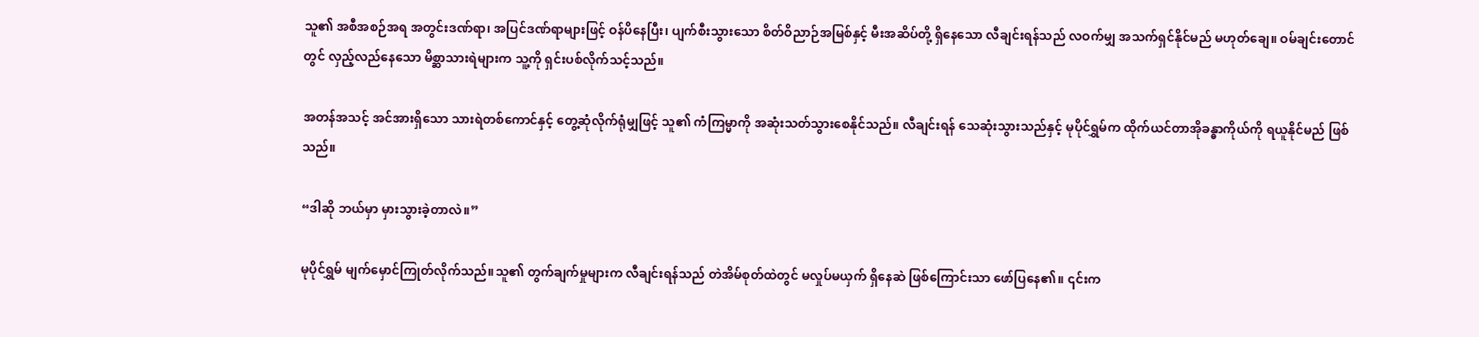သူ၏ အစီအစဉ်အရ အတွင်းဒဏ်ရာ၊ အပြင်ဒဏ်ရာများဖြင့် ဝန်ပိနေပြီး၊ ပျက်စီးသွားသော စိတ်ဝိညာဉ်အမြစ်နှင့် မီးအဆိပ်တို့ ရှိနေသော လီချင်းရန်သည် လဝက်မျှ အသက်ရှင်နိုင်မည် မဟုတ်ချေ။ ဝမ်ချင်းတောင်တွင် လှည့်လည်နေသော မိစ္ဆာသားရဲများက သူ့ကို ရှင်းပစ်လိုက်သင့်သည်။

အတန်အသင့် အင်အားရှိသော သားရဲတစ်ကောင်နှင့် တွေ့ဆုံလိုက်ရုံမျှဖြင့် သူ၏ ကံကြမ္မာကို အဆုံးသတ်သွားစေနိုင်သည်။ လီချင်းရန် သေဆုံးသွားသည်နှင့် မုပိုင်ရွှမ်က ထိုက်ယင်တာအိုခန္ဓာကိုယ်ကို ရယူနိုင်မည် ဖြစ်သည်။

“ဒါဆို ဘယ်မှာ မှားသွားခဲ့တာလဲ။”

မုပိုင်ရွှမ် မျက်မှောင်ကြုတ်လိုက်သည်။သူ၏ တွက်ချက်မှုများက လီချင်းရန်သည် တဲအိမ်စုတ်ထဲတွင် မလှုပ်မယှက် ရှိနေဆဲ ဖြစ်ကြောင်းသာ ဖော်ပြနေ၏။ ၎င်းက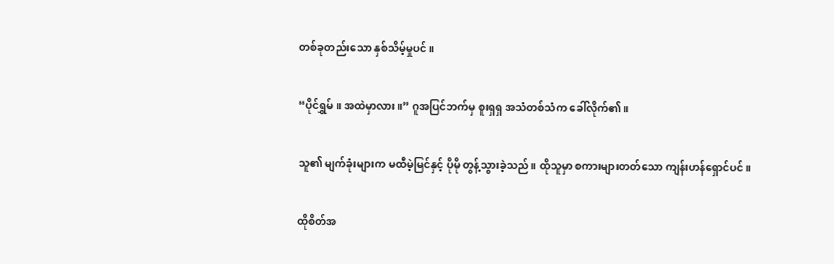တစ်ခုတည်းသော နှစ်သိမ့်မှုပင်။

“ပိုင်ရွှမ်။ အထဲမှာလား။” ဂူအပြင်ဘက်မှ စူးရှရှ အသံတစ်သံက ခေါ်လိုက်၏။

သူ၏ မျက်ခုံးများက မထီမဲ့မြင်နှင့် ပိုမို တွန့်သွားခဲ့သည်။ ထိုသူမှာ စကားများတတ်သော ကျန်းဟန်ရှောင်ပင်။

ထိုစိတ်အ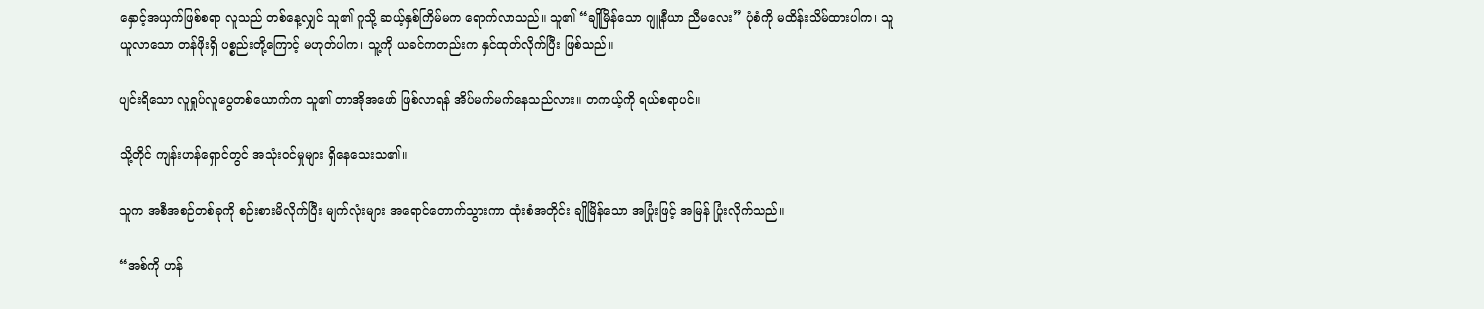နှောင့်အယှက်ဖြစ်စရာ လူသည် တစ်နေ့လျှင် သူ၏ ဂူသို့ ဆယ့်နှစ်ကြိမ်မက ရောက်လာသည်။ သူ၏ “ချိုမြိန်သော ဂျူနီယာ ညီမလေး” ပုံစံကို မထိန်းသိမ်ထားပါက၊ သူ ယူလာသော တန်ဖိုးရှိ ပစ္စည်းတို့ကြောင့် မဟုတ်ပါက၊ သူ့ကို ယခင်ကတည်းက နှင်ထုတ်လိုက်ပြီး ဖြစ်သည်။

ပျင်းရိသော လူရှုပ်လူပွေတစ်ယောက်က သူ၏ တာအိုအဖော် ဖြစ်လာရန် အိပ်မက်မက်နေသည်လား။ တကယ့်ကို ရယ်စရာပင်။

သို့တိုင် ကျန်းဟန်ရှောင်တွင် အသုံးဝင်မှုများ ရှိနေသေးသ၏။

သူက အစီအစဉ်တစ်ခုကို စဉ်းစားမိလိုက်ပြီး မျက်လုံးများ အရောင်တောက်သွားကာ ထုံးစံအတိုင်း ချိုမြိန်သော အပြုံးဖြင့် အမြန် ပြုံးလိုက်သည်။

“အစ်ကို ဟန်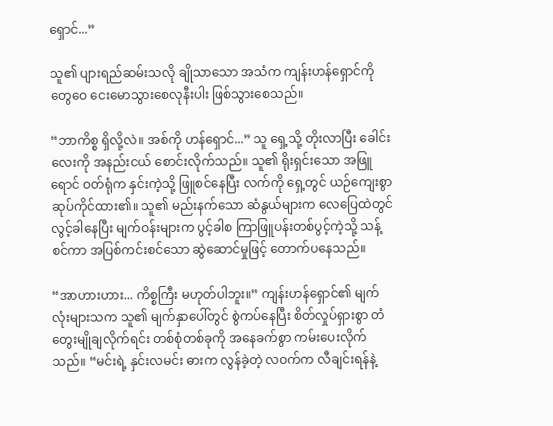ရှောင်...”

သူ၏ ပျားရည်ဆမ်းသလို ချိုသာသော အသံက ကျန်းဟန်ရှောင်ကို တွေဝေ ငေးမောသွားစေလုနီးပါး ဖြစ်သွား‌စေသည်။

“ဘာကိစ္စ ရှိလို့လဲ။ အစ်ကို ဟန်ရှောင်...” သူ ရှေ့သို့ တိုးလာပြီး ခေါင်းလေးကို အနည်းငယ် စောင်းလိုက်သည်။ သူ၏ ရိုးရှင်းသော အဖြူရောင် ဝတ်ရုံက နှင်းကဲ့သို့ ဖြူစင်နေပြီး လက်ကို ရှေ့တွင် ယဉ်ကျေးစွာ ဆုပ်ကိုင်ထား၏။ သူ၏ မည်းနက်သော ဆံနွယ်များက လေပြေထဲတွင် လွင့်ခါနေပြီး မျက်ဝန်းများက ပွင့်ခါစ ကြာဖြူပန်းတစ်ပွင့်ကဲ့သို့ သန့်စင်ကာ အပြစ်ကင်းစင်သော ဆွဲဆောင်မှုဖြင့် တောက်ပနေသည်။

“အာဟားဟား... ကိစ္စကြီး မဟုတ်ပါဘူး။” ကျန်းဟန်ရှောင်၏ မျက်လုံးများသက သူ၏ မျက်နှာပေါ်တွင် စွဲကပ်နေပြီး စိတ်လှုပ်ရှားစွာ တံတွေးမျိုချလိုက်ရင်း တစ်စုံတစ်ခုကို အနေခက်စွာ ကမ်းပေးလိုက်သည်။ “မင်းရဲ့ နှင်းလမင်း ဓားက လွန်ခဲ့တဲ့ လဝက်က လီချင်းရန်နဲ့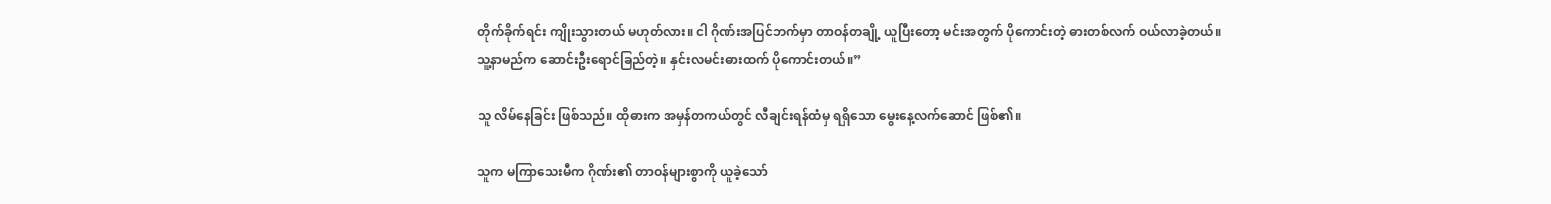တိုက်ခိုက်ရင်း ကျိုးသွားတယ် မဟုတ်လား။ ငါ ဂိုဏ်းအပြင်ဘက်မှာ တာဝန်တချို့ ယူပြီးတော့ မင်းအတွက် ပိုကောင်းတဲ့ ဓားတစ်လက် ဝယ်လာခဲ့တယ်။ သူ့နာမည်က ဆောင်းဦး‌ရောင်ခြည်တဲ့။ နှင်းလမင်းဓားထက် ပိုကောင်းတယ်။”

သူ လိမ်နေခြင်း ဖြစ်သည်။ ထိုဓားက အမှန်တကယ်တွင် လီချင်းရန်ထံမှ ရရှိသော မွေးနေ့လက်ဆောင် ဖြစ်၏။

သူက မကြာသေးမီက ဂိုဏ်း၏ တာဝန်များစွာကို ယူခဲ့သော်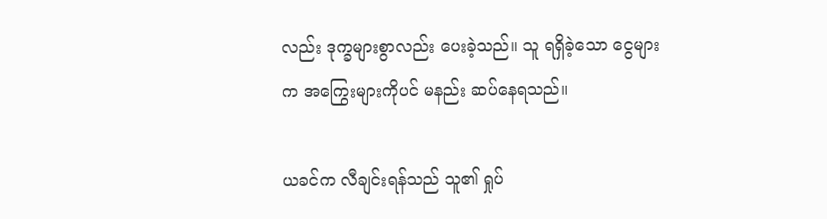လည်း ဒုက္ခများစွာလည်း ပေးခဲ့သည်။ သူ ရရှိခဲ့သော ငွေများက အကြွေးများကိုပင် မနည်း ဆပ်နေရသည်။

ယခင်က လီချင်းရန်သည် သူ၏ ရှုပ်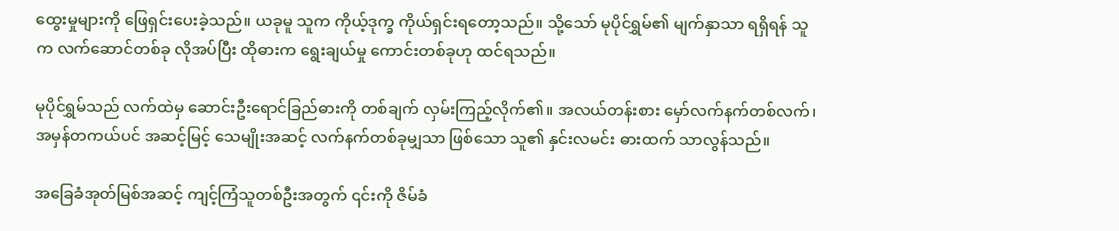ထွေးမှုများကို ဖြေရှင်းပေးခဲ့သည်။ ယခုမူ သူက ကိုယ့်ဒုက္ခ ကိုယ်ရှင်းရတော့သည်။ သို့သော် မုပိုင်ရွှမ်၏ မျက်နှာသာ ရရှိရန် သူက လက်ဆောင်တစ်ခု လိုအပ်ပြီး ထိုဓားက ရွေးချယ်မှု ကောင်းတစ်ခုဟု ထင်ရသည်။

မုပိုင်ရွှမ်သည် လက်ထဲမှ ဆောင်းဦးရောင်ခြည်ဓားကို တစ်ချက် လှမ်းကြည့်လိုက်၏။ အလယ်တန်းစား မှော်လက်နက်တစ်လက်၊ အမှန်တကယ်ပင် အဆင့်မြင့် သေမျိုးအဆင့် လက်နက်တစ်ခုမျှသာ ဖြစ်သော သူ၏ နှင်းလမင်း ဓားထက် သာလွန်သည်။

အခြေခံအုတ်မြစ်အဆင့် ကျင့်ကြံသူတစ်ဦးအတွက် ၎င်းကို ဇိမ်ခံ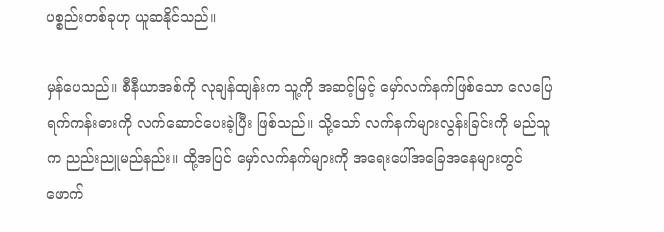ပစ္စည်းတစ်ခုဟု ယူဆနိုင်သည်။

မှန်ပေသည်။ စီနီယာအစ်ကို လုချန်ထျန်းက သူ့ကို အဆင့်မြင့် မှော်လက်နက်ဖြစ်‌သော လေပြေရက်ကန်းဓားကို လက်ဆောင်ပေးခဲ့ပြီး ဖြစ်သည်။ သို့သော် လက်နက်များလွန်းခြင်းကို မည်သူက ညည်းညူမည်နည်း။ ထို့အပြင် မှော်လက်နက်များကို အရေးပေါ်အခြေအနေများတွင် ဖောက်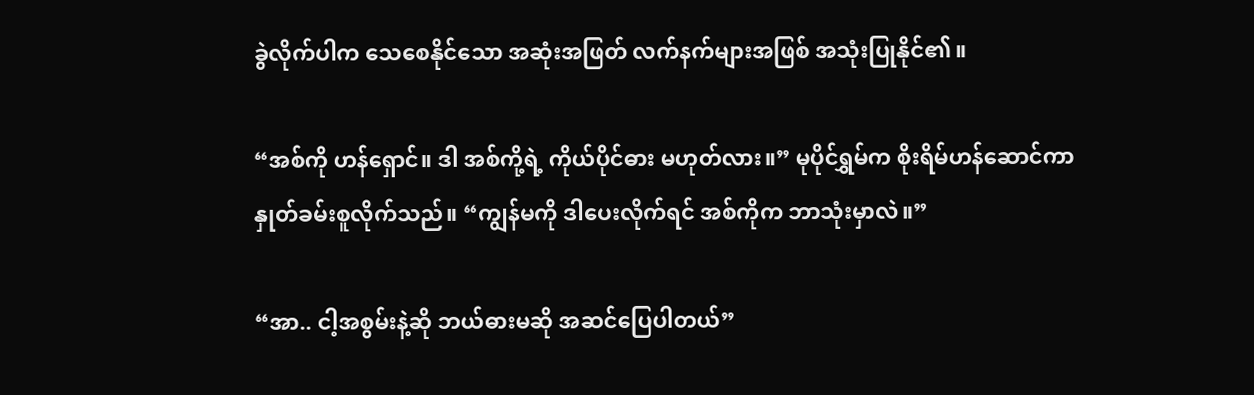ခွဲလိုက်ပါက သေစေနိုင်သော အဆုံးအဖြတ် လက်နက်များအဖြစ် အသုံးပြုနိုင်၏။

“အစ်ကို ဟန်ရှောင်။ ဒါ အစ်ကို့ရဲ့ ကိုယ်ပိုင်ဓား မဟုတ်လား။” မုပိုင်ရွှမ်က စိုးရိမ်ဟန်ဆောင်ကာ နှုတ်ခမ်းစူလိုက်သည်။ “ကျွန်မကို ဒါပေးလိုက်ရင် အစ်ကိုက ဘာသုံးမှာလဲ။”

“အာ.. ငါ့အစွမ်းနဲ့ဆို ဘယ်ဓားမဆို အဆင်ပြေပါတယ်”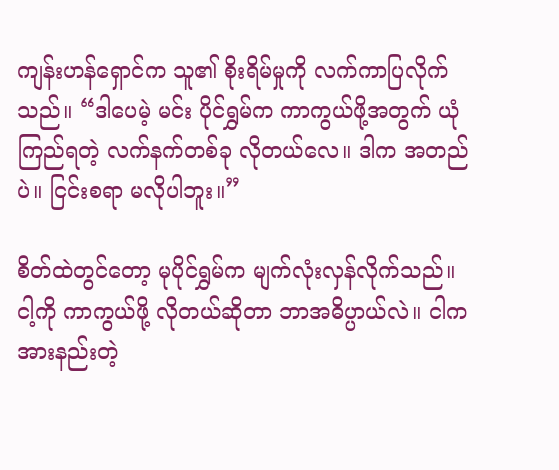ကျန်းဟန်ရှောင်က သူ၏ စိုးရိမ်မှုကို လက်ကာပြလိုက်သည်။ “ဒါပေမဲ့ မင်း ပိုင်ရွှမ်က ကာကွယ်ဖို့အတွက် ယုံကြည်ရတဲ့ လက်နက်တစ်ခု လိုတယ်လေ။ ဒါက အတည်ပဲ။ ငြင်းစရာ မလိုပါဘူး။”

စိတ်ထဲတွင်တော့ မုပိုင်ရွှမ်က မျက်လုံးလှန်လိုက်သည်။ ငါ့ကို ကာကွယ်ဖို့ လိုတယ်ဆိုတာ ဘာအဓိပ္ပာယ်လဲ။ ငါက အားနည်းတဲ့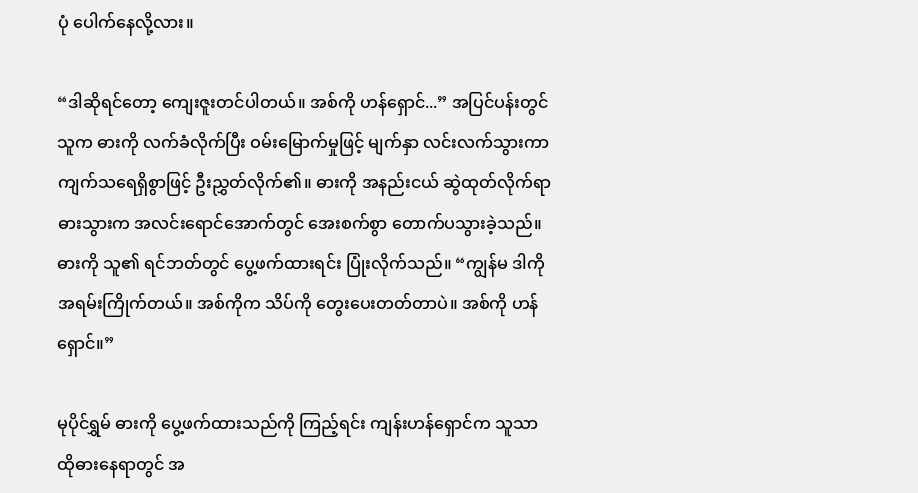ပုံ ပေါက်နေလို့လား။

“ဒါဆိုရင်တော့ ကျေးဇူးတင်ပါတယ်။ အစ်ကို ဟန်ရှောင်...” အပြင်ပန်းတွင် သူက ဓားကို လက်ခံလိုက်ပြီး ဝမ်းမြောက်မှုဖြင့် မျက်နှာ လင်းလက်သွားကာ ကျက်သရေရှိစွာဖြင့် ဦးညွှတ်လိုက်၏။ ဓားကို အနည်းငယ် ဆွဲထုတ်လိုက်ရာ ဓားသွားက အလင်းရောင်အောက်တွင် အေးစက်စွာ တောက်ပသွားခဲ့သည်။ ဓားကို သူ၏ ရင်ဘတ်တွင် ပွေ့ဖက်ထားရင်း ပြုံးလိုက်သည်။ “ကျွန်မ ဒါကို အရမ်းကြိုက်တယ်။ အစ်ကိုက သိပ်ကို တွေးပေးတတ်တာပဲ။ အစ်ကို ဟန်ရှောင်။”

မုပိုင်ရွှမ် ဓားကို ပွေ့ဖက်ထားသည်ကို ကြည့်ရင်း ကျန်းဟန်ရှောင်က သူသာ ထိုဓားနေရာတွင် အ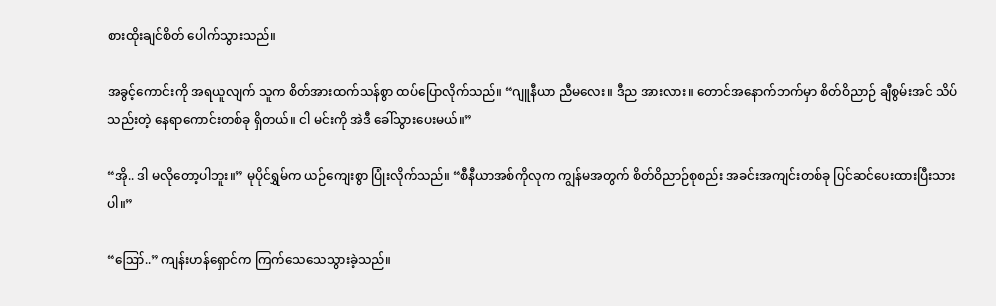စားထိုးချင်စိတ် ပေါက်သွားသည်။

အခွင့်ကောင်းကို အရယူလျက် သူက စိတ်အားထက်သန်စွာ ထပ်ပြောလိုက်သည်။ “ဂျူနီယာ ညီမလေး။ ဒီည အားလား။ တောင်အနောက်ဘက်မှာ စိတ်ဝိညာဉ် ချီစွမ်းအင် သိပ်သည်းတဲ့ နေရာကောင်းတစ်ခု ရှိတယ်။ ငါ မင်းကို အဲဒီ ခေါ်သွားပေးမယ်။”

“အို.. ဒါ မလိုတော့ပါဘူး။” မုပိုင်ရွှမ်က ယဉ်ကျေးစွာ ပြုံးလိုက်သည်။ “စီနီယာအစ်ကိုလုက ကျွန်မအတွက် စိတ်ဝိညာဉ်စုစည်း အခင်းအကျင်းတစ်ခု ပြင်ဆင်ပေးထားပြီးသားပါ။”

“ဪ..” ကျန်းဟန်ရှောင်က ကြက်သေသေသွားခဲ့သည်။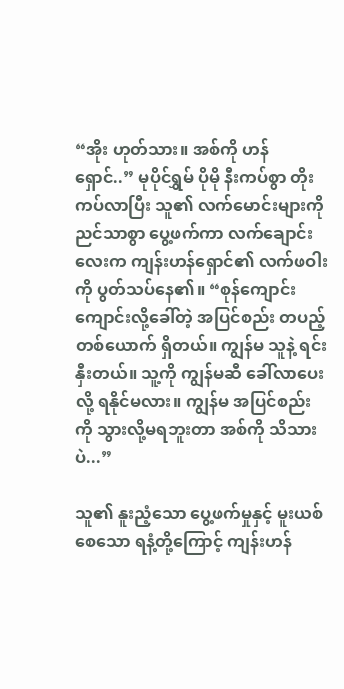“အိုး ဟုတ်သား။ အစ်ကို ဟန်ရှောင်..” မုပိုင်ရွှမ် ပိုမို နီးကပ်စွာ တိုးကပ်လာပြီး သူ၏ လက်မောင်းများကို ညင်သာစွာ ပွေ့ဖက်ကာ လက်ချောင်းလေးက ကျန်းဟန်ရှောင်၏ လက်ဖဝါးကို ပွတ်သပ်နေ၏။ “စုန်ကျောင်းကျောင်းလို့ခေါ်တဲ့ အပြင်စည်း တပည့်တစ်ယောက် ရှိတယ်။ ကျွန်မ သူနဲ့ ရင်းနှီးတယ်။ သူ့ကို ကျွန်မဆီ ခေါ်လာပေးလို့ ရနိုင်မလား။ ကျွန်မ အပြင်စည်းကို သွားလို့မရဘူးတာ အစ်ကို သိသားပဲ...”

သူ၏ နူးညံ့သော ပွေ့ဖက်မှုနှင့် မူးယစ်စေသော ရနံ့တို့ကြောင့် ကျန်းဟန်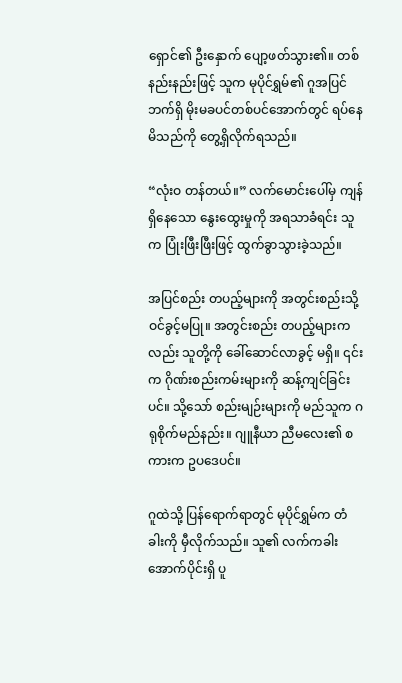ရှောင်၏ ဦးနှောက် ပျော့ဖတ်သွား၏။ တစ်နည်းနည်းဖြင့် သူက မုပိုင်ရွှမ်၏ ဂူအပြင်ဘက်ရှိ မိုးမခပင်တစ်ပင်အောက်တွင် ရပ်နေမိသည်ကို တွေ့ရှိလိုက်ရသည်။

“လုံးဝ တန်တယ်။” လက်မောင်းပေါ်မှ ကျန်ရှိနေသော နွေးထွေးမှုကို အရသာခံရင်း သူက ပြုံးဖြီးဖြီးဖြင့် ထွက်ခွာသွားခဲ့သည်။

အပြင်စည်း တပည့်များကို အတွင်းစည်းသို့ ဝင်ခွင့်မပြု။ အတွင်းစည်း တပည့်များကလည်း သူတို့ကို ခေါ်ဆောင်လာခွင့် မရှိ။ ၎င်းက ဂိုဏ်းစည်းကမ်းများကို ဆန့်ကျင်ခြင်းပင်။ သို့သော် စည်းမျဉ်းများကို မည်သူက ဂရုစိုက်မည်နည်း။ ဂျူနီယာ ညီမလေး၏ စကားက ဥပဒေပင်။

ဂူထဲသို့ ပြန်ရောက်ရာတွင် မုပိုင်ရွှမ်က တံခါးကို မှီလိုက်သည်။ သူ၏ လက်ကခါးအောက်ပိုင်းရှိ ပူ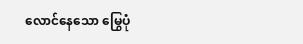လောင်နေသော မြွေပုံ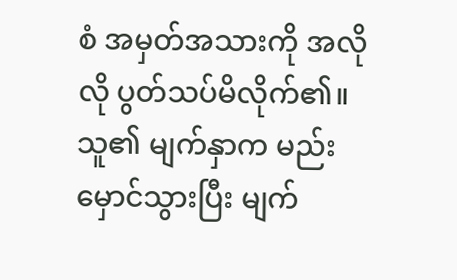စံ အမှတ်အသားကို အလိုလို ပွတ်သပ်မိလိုက်၏။ သူ၏ မျက်နှာက မည်းမှောင်သွားပြီး မျက်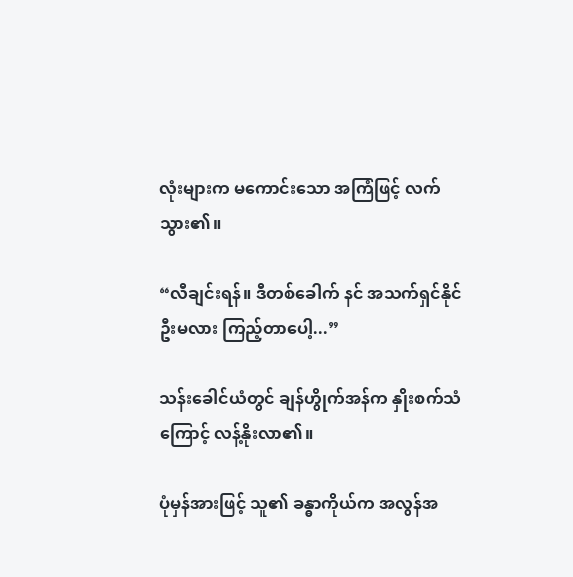လုံးများက မကောင်းသော အကြံဖြင့် လက်သွား၏။

“လီချင်းရန်။ ဒီတစ်ခေါက် နင် အသက်ရှင်နိုင်ဦးမလား ကြည့်တာပေါ့...”

သန်းခေါင်ယံတွင် ချန်ဟွိုက်အန်က နှိုးစက်သံကြောင့် လန့်နိုးလာ၏။

ပုံမှန်အားဖြင့် သူ၏ ခန္ဓာကိုယ်က အလွန်အ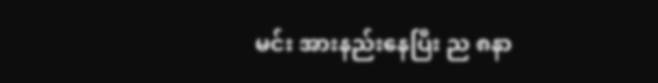မင်း အားနည်းနေပြီး ည ၈နာ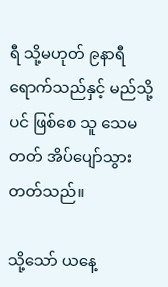ရီ သို့မဟုတ် ၉နာရီ ရောက်သည်နှင့် မည်သို့ပင် ဖြစ်စေ သူ သေမတတ် အိပ်ပျော်သွားတတ်သည်။

သို့သော် ယနေ့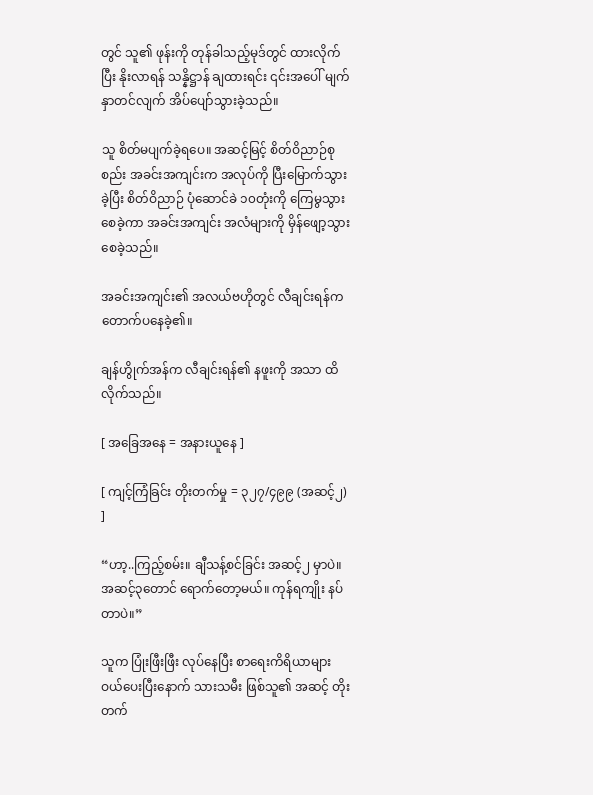တွင် သူ၏ ဖုန်းကို တုန်ခါသည့်မုဒ်တွင် ထားလိုက်ပြီး နိုးလာရန် သန္နိဋ္ဌာန် ချထားရင်း ၎င်းအပေါ် မျက်နှာတင်လျက် အိပ်ပျော်သွားခဲ့သည်။

သူ စိတ်မပျက်ခဲ့ရ‌ပေ။ အဆင့်မြင့် စိတ်ဝိညာဉ်စုစည်း အခင်းအကျင်းက အလုပ်ကို ပြီးမြောက်သွားခဲ့ပြီး စိတ်ဝိညာဉ် ပုံဆောင်ခဲ ၁၀တုံးကို ကြေမွသွားစေခဲ့ကာ အခင်းအကျင်း အလံများကို မှိန်ဖျော့သွားစေခဲ့သည်။

အခင်းအကျင်း၏ အလယ်ဗဟိုတွင် လီချင်းရန်က တောက်ပနေခဲ့၏။

ချန်ဟွိုက်အန်က လီချင်းရန်၏ နဖူးကို အသာ ထိလိုက်သည်။

[ အခြေအနေ = အနားယူနေ ]

[ ကျင့်ကြံခြင်း တိုးတက်မှု = ၃၂၇/၄၉၉ (အဆင့်၂) ]

“ဟာ့..ကြည့်စမ်း။ ချီသန့်စင်ခြင်း အဆင့်၂ မှာပဲ။ အဆင့်၃တောင် ရောက်တော့မယ်။ ကုန်ရကျိုး နပ်တာပဲ။”

သူက ပြုံးဖြီးဖြီး လုပ်နေပြီး စာရေးကိရိယာများ ဝယ်ပေးပြီး‌နောက် သားသမီး ဖြစ်သူ၏ အဆင့် တိုးတက်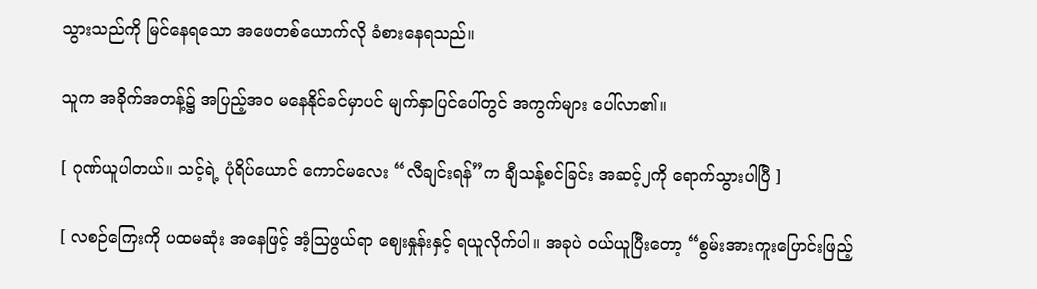သွားသည်ကို မြင်နေရသော အဖေတစ်‌ယောက်လို ခံစားနေရသည်။

သူက အခိုက်အတန့်၌ အပြည့်အဝ မနေနိုင်ခင်မှာပင် မျက်နှာ‌ပြင်ပေါ်တွင် အကွက်များ ပေါ်လာ၏။

[ ဂုဏ်ယူပါတယ်။ သင့်ရဲ့ ပုံရိပ်ယောင် ကောင်မလေး “လီချင်းရန်”က ချီသန့်စင်ခြင်း အဆင့်၂ကို ရောက်သွားပါပြီ ]

[ လစဉ်ကြေးကို ပထမဆုံး အနေဖြင့် အံ့ဩဖွယ်ရာ ဈေးနှုန်းနှင့် ရယူလိုက်ပါ။ အခုပဲ ဝယ်ယူပြီးတော့ “စွမ်းအားကူးပြောင်းဖြည့်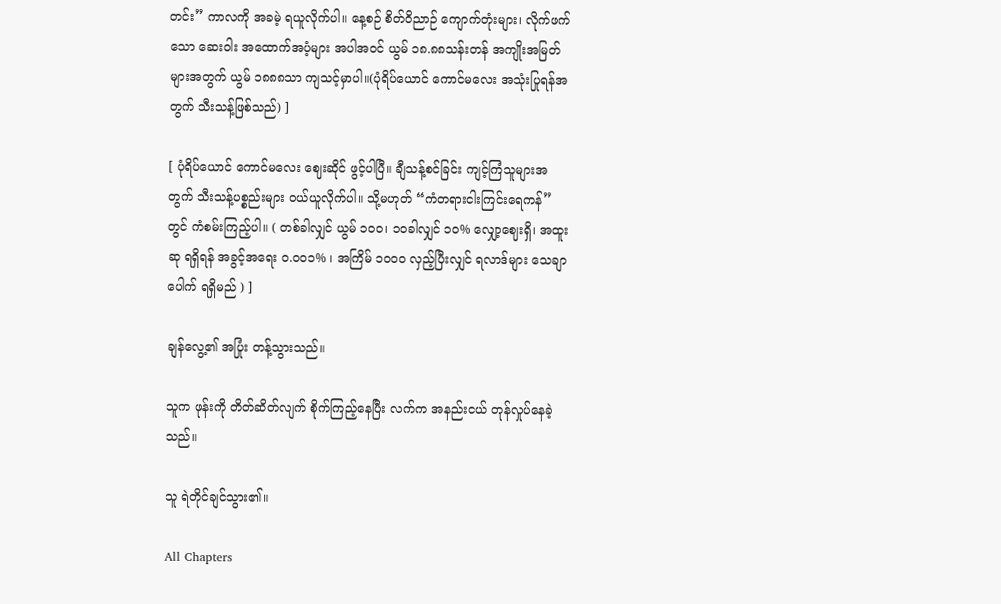တင်း” ကာလကို အခမဲ့ ရယူလိုက်ပါ။ နေ့စဉ် စိတ်ဝိညာဉ် ကျောက်တုံးများ၊ လိုက်ဖက်သော ဆေးဝါး အထောက်အပံ့များ အပါအဝင် ယွမ် ၁၈.၈၈သန်းတန် အကျိုးအမြတ်များအတွက် ယွမ် ၁၈၈၈သာ ကျသင့်မှာပါ။(ပုံရိပ်ယောင် ကောင်မလေး အသုံးပြုရန်အတွက် သီးသန့်ဖြစ်သည်) ]

[ ပုံရိပ်ယောင် ကောင်မလေး ဈေးဆိုင် ဖွင့်ပါပြီ။ ချီသန့်စင်ခြင်း ကျင့်ကြံသူများအတွက် သီးသန့်ပစ္စည်းများ ဝယ်ယူလိုက်ပါ။ သို့မဟုတ် “ကံတရားငါးကြင်းရေကန်”တွင် ကံစမ်းကြည့်ပါ။ ( တစ်ခါလျှင် ယွမ် ၁၀‌၀၊ ၁၀ခါလျှင် ၁၀% လျှော့ဈေးရှိ၊ အထူးဆု ရရှိရန် အခွင့်အရေး ၀.၀၀၁% ၊ အကြိမ် ၁၀၀၀ လှည့်ပြီးလျှင် ရလာဒ်များ သေချာပေါက် ရရှိမည် ) ]

ချန်လွေ့၏ အပြုံး တန့်သွားသည်။

သူက ဖုန်းကို တိတ်ဆိတ်လျက် စိုက်ကြည့်နေပြီး လက်က အနည်းငယ် တုန်လှုပ်နေခဲ့သည်။

သူ ရဲတိုင်ချင်သွား၏။

All Chapters